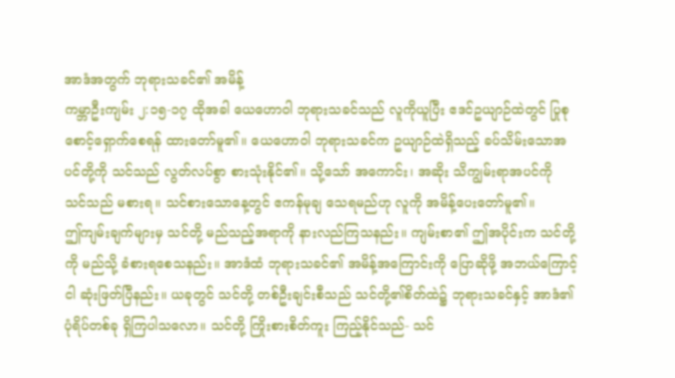အာဒံအတွက် ဘုရားသခင်၏ အမိန့်
ကမ္ဘာဦးကျမ်း ၂:၁၅-၁၇ ထိုအခါ ယေဟောဝါ ဘုရားသခင်သည် လူကိုယူပြီး ဧဒင်ဥယျာဉ်ထဲတွင် ပြုစုစောင့်ရှောက်စေရန် ထားတော်မူ၏။ ယေဟောဝါ ဘုရားသခင်က ဥယျာဉ်ထဲရှိသည့် ခပ်သိမ်းသောအပင်တို့ကို သင်သည် လွတ်လပ်စွာ စားသုံးနိုင်၏။ သို့သော် အကောင်း၊ အဆိုး သိကျွမ်းရာအပင်ကို သင်သည် မစားရ။ သင်စားသောနေ့တွင် ဧကန်မုချ သေရမည်ဟု လူကို အမိန့်ပေးတော်မူ၏။
ဤကျမ်းချက်များမှ သင်တို့ မည်သည့်အရာကို နားလည်ကြသနည်း။ ကျမ်းစာ၏ ဤအပိုင်းက သင်တို့ကို မည်သို့ ခံစားရစေသနည်း။ အာဒံထံ ဘုရားသခင်၏ အမိန့်အကြောင်းကို ပြောဆိုဖို့ အဘယ်ကြောင့် ငါ ဆုံးဖြတ်ပြီနည်း။ ယခုတွင် သင်တို့ တစ်ဦးချင်းစီသည် သင်တို့၏စိတ်ထဲ၌ ဘုရားသခင်နှင့် အာဒံ၏ ပုံရိပ်တစ်ခု ရှိကြပါသလော။ သင်တို့ ကြိုးစားစိတ်ကူး ကြည့်နိုင်သည်- သင်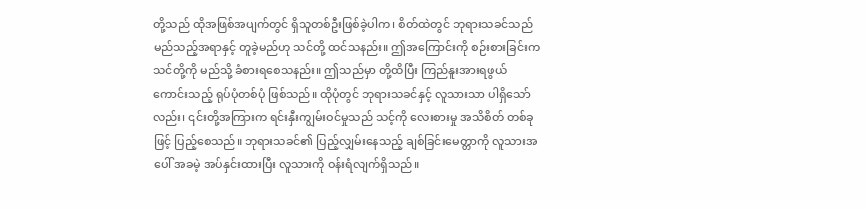တို့သည် ထိုအဖြစ်အပျက်တွင် ရှိသူတစ်ဦးဖြစ်ခဲ့ပါက၊ စိတ်ထဲတွင် ဘုရားသခင်သည် မည်သည့်အရာနှင့် တူခဲ့မည်ဟု သင်တို့ ထင်သနည်း။ ဤအကြောင်းကို စဉ်းစားခြင်းက သင်တို့ကို မည်သို့ ခံစားရစေသနည်း။ ဤသည်မှာ တို့ထိပြီး ကြည်နူးအားရဖွယ်ကောင်းသည့် ရုပ်ပုံတစ်ပုံ ဖြစ်သည်။ ထိုပုံတွင် ဘုရားသခင်နှင့် လူသားသာ ပါရှိသော်လည်း၊ ၎င်းတို့အကြားက ရင်းနှီးကျွမ်းဝင်မှုသည် သင့်ကို လေးစားမှု အသိစိတ် တစ်ခုဖြင့် ပြည့်စေသည်။ ဘုရားသခင်၏ ပြည့်လျှမ်းနေသည့် ချစ်ခြင်းမေတ္တာကို လူသားအပေါ် အခမဲ့ အပ်နှင်းထားပြီး လူသားကို ဝန်းရံလျက်ရှိသည်။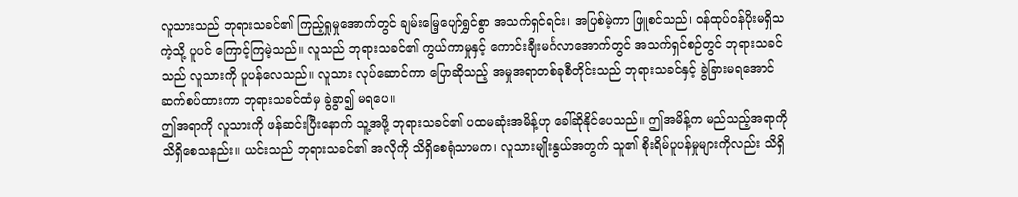လူသားသည် ဘုရားသခင်၏ ကြည့်ရှုမှုအောက်တွင် ချမ်းမြေ့ပျော်ရွှင်စွာ အသက်ရှင်ရင်း၊ အပြစ်မဲ့ကာ ဖြူစင်သည်၊ ဝန်ထုပ်ဝန်ပိုးမရှိသကဲ့သို့ ပူပင် ကြောင့်ကြမဲ့သည်။ လူသည် ဘုရားသခင်၏ ကွယ်ကာမှုနှင့် ကောင်းချီးမင်္ဂလာအောက်တွင် အသက်ရှင်စဉ်တွင် ဘုရားသခင်သည် လူသားကို ပူပန်လေသည်။ လူသား လုပ်ဆောင်ကာ ပြောဆိုသည့် အမှုအရာတစ်ခုစီတိုင်းသည် ဘုရားသခင်နှင့် ခွဲခြားမရအောင် ဆက်စပ်ထားကာ ဘုရားသခင်ထံမှ ခွဲခွာ၍ မရပေ။
ဤအရာကို လူသားကို ဖန်ဆင်းပြီးနောက် သူ့အဖို့ ဘုရားသခင်၏ ပထမဆုံးအမိန့်ဟု ခေါ်ဆိုနိုင်ပေသည်။ ဤအမိန့်က မည်သည့်အရာကို သိရှိစေသနည်း။ ယင်းသည် ဘုရားသခင်၏ အလိုကို သိရှိစေရုံသာမက၊ လူသားမျိုးနွယ်အတွက် သူ၏ စိုးရိမ်ပူပန်မှုများကိုလည်း သိရှိ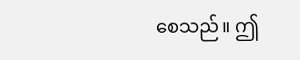စေသည်။ ဤ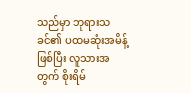သည်မှာ ဘုရားသခင်၏ ပထမဆုံးအမိန့်ဖြစ်ပြီး လူသားအတွက် စိုးရိမ်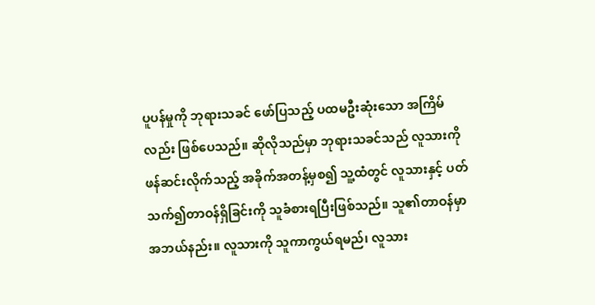ပူပန်မှုကို ဘုရားသခင် ဖော်ပြသည့် ပထမဦးဆုံးသော အကြိမ်လည်း ဖြစ်ပေသည်။ ဆိုလိုသည်မှာ ဘုရားသခင်သည် လူသားကို ဖန်ဆင်းလိုက်သည့် အခိုက်အတန့်မှစ၍ သူ့ထံတွင် လူသားနှင့် ပတ်သက်၍တာဝန်ရှိခြင်းကို သူခံစားရပြီးဖြစ်သည်။ သူ၏တာဝန်မှာ အဘယ်နည်း။ လူသားကို သူကာကွယ်ရမည်၊ လူသား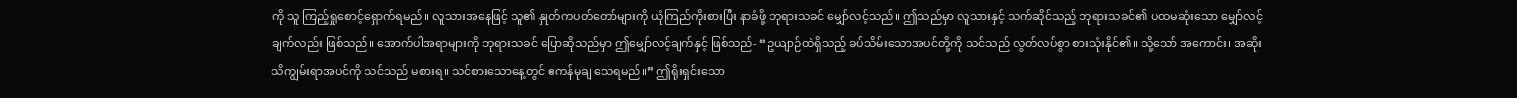ကို သူ ကြည့်ရှုစောင့်ရှောက်ရမည်။ လူသားအနေဖြင့် သူ၏ နှုတ်ကပတ်တော်များကို ယုံကြည်ကိုးစားပြီး နာခံဖို့ ဘုရားသခင် မျှော်လင့်သည်။ ဤသည်မှာ လူသားနှင့် သက်ဆိုင်သည့် ဘုရားသခင်၏ ပထမဆုံးသော မျှော်လင့်ချက်လည်း ဖြစ်သည်။ အောက်ပါအရာများကို ဘုရားသခင် ပြောဆိုသည်မှာ ဤမျှော်လင့်ချက်နှင့် ဖြစ်သည်- “ဥယျာဉ်ထဲရှိသည့် ခပ်သိမ်းသောအပင်တို့ကို သင်သည် လွတ်လပ်စွာ စားသုံးနိုင်၏။ သို့သော် အကောင်း၊ အဆိုး သိကျွမ်းရာအပင်ကို သင်သည် မစားရ။ သင်စားသောနေ့တွင် ဧကန်မုချ သေရမည်။” ဤရိုးရှင်းသော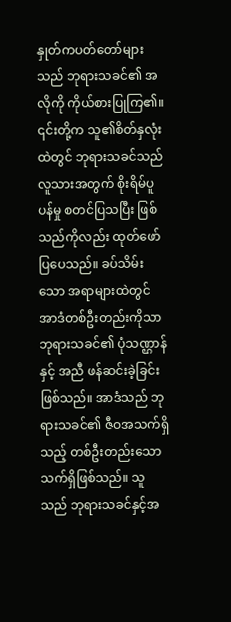နှုတ်ကပတ်တော်များသည် ဘုရားသခင်၏ အလိုကို ကိုယ်စားပြုကြ၏။ ၎င်းတို့က သူ၏စိတ်နှလုံးထဲတွင် ဘုရားသခင်သည် လူသားအတွက် စိုးရိမ်ပူပန်မှု စတင်ပြသပြီး ဖြစ်သည်ကိုလည်း ထုတ်ဖော်ပြပေသည်။ ခပ်သိမ်းသော အရာများထဲတွင် အာဒံတစ်ဦးတည်းကိုသာ ဘုရားသခင်၏ ပုံသဏ္ဌာန်နှင့် အညီ ဖန်ဆင်းခဲ့ခြင်း ဖြစ်သည်။ အာဒံသည် ဘုရားသခင်၏ ဇီဝအသက်ရှိသည့် တစ်ဦးတည်းသော သက်ရှိဖြစ်သည်။ သူသည် ဘုရားသခင်နှင့်အ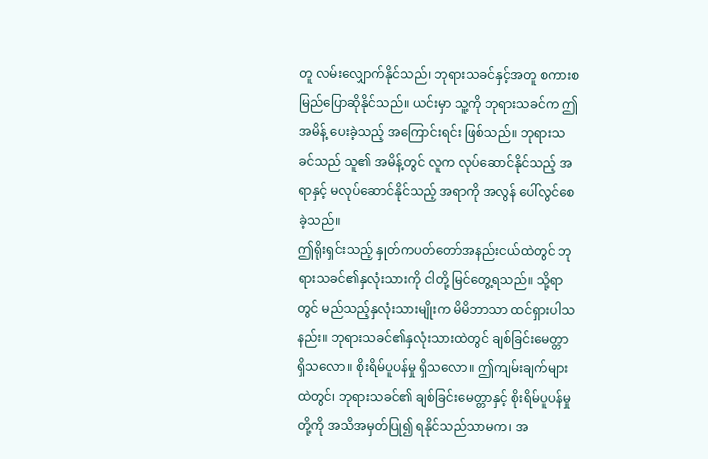တူ လမ်းလျှောက်နိုင်သည်၊ ဘုရားသခင်နှင့်အတူ စကားစမြည်ပြောဆိုနိုင်သည်။ ယင်းမှာ သူ့ကို ဘုရားသခင်က ဤအမိန့် ပေးခဲ့သည့် အကြောင်းရင်း ဖြစ်သည်။ ဘုရားသခင်သည် သူ၏ အမိန့်တွင် လူက လုပ်ဆောင်နိုင်သည့် အရာနှင့် မလုပ်ဆောင်နိုင်သည့် အရာကို အလွန် ပေါ်လွင်စေခဲ့သည်။
ဤရိုးရှင်းသည့် နှုတ်ကပတ်တော်အနည်းငယ်ထဲတွင် ဘုရားသခင်၏နှလုံးသားကို ငါတို့ မြင်တွေ့ရသည်။ သို့ရာတွင် မည်သည့်နှလုံးသားမျိုးက မိမိဘာသာ ထင်ရှားပါသနည်း။ ဘုရားသခင်၏နှလုံးသားထဲတွင် ချစ်ခြင်းမေတ္တာ ရှိသလော။ စိုးရိမ်ပူပန်မှု ရှိသလော။ ဤကျမ်းချက်များထဲတွင်၊ ဘုရားသခင်၏ ချစ်ခြင်းမေတ္တာနှင့် စိုးရိမ်ပူပန်မှုတို့ကို အသိအမှတ်ပြု၍ ရနိုင်သည်သာမက၊ အ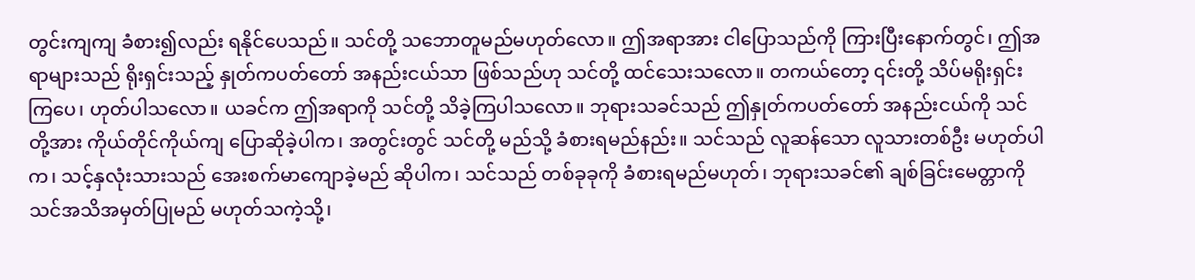တွင်းကျကျ ခံစား၍လည်း ရနိုင်ပေသည်။ သင်တို့ သဘောတူမည်မဟုတ်လော။ ဤအရာအား ငါပြောသည်ကို ကြားပြီးနောက်တွင်၊ ဤအရာများသည် ရိုးရှင်းသည့် နှုတ်ကပတ်တော် အနည်းငယ်သာ ဖြစ်သည်ဟု သင်တို့ ထင်သေးသလော။ တကယ်တော့ ၎င်းတို့ သိပ်မရိုးရှင်းကြပေ၊ ဟုတ်ပါသလော။ ယခင်က ဤအရာကို သင်တို့ သိခဲ့ကြပါသလော။ ဘုရားသခင်သည် ဤနှုတ်ကပတ်တော် အနည်းငယ်ကို သင်တို့အား ကိုယ်တိုင်ကိုယ်ကျ ပြောဆိုခဲ့ပါက၊ အတွင်းတွင် သင်တို့ မည်သို့ ခံစားရမည်နည်း။ သင်သည် လူဆန်သော လူသားတစ်ဦး မဟုတ်ပါက၊ သင့်နှလုံးသားသည် အေးစက်မာကျောခဲ့မည် ဆိုပါက၊ သင်သည် တစ်ခုခုကို ခံစားရမည်မဟုတ်၊ ဘုရားသခင်၏ ချစ်ခြင်းမေတ္တာကို သင်အသိအမှတ်ပြုမည် မဟုတ်သကဲ့သို့၊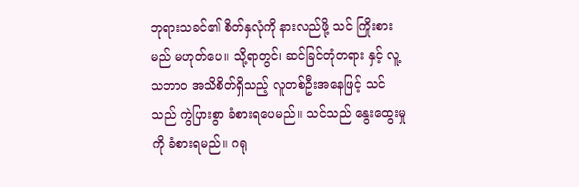ဘုရားသခင်၏ စိတ်နှလုံကို နားလည်ဖို့ သင် ကြိုးစားမည် မဟုတ်ပေ။ သို့ရာတွင်၊ ဆင်ခြင်တုံတရား နှင့် လူ့သဘာဝ အသိစိတ်ရှိသည့် လူတစ်ဦးအနေဖြင့် သင်သည် ကွဲပြားစွာ ခံစားရပေမည်။ သင်သည် နွေးထွေးမှုကို ခံစားရမည်။ ဂရု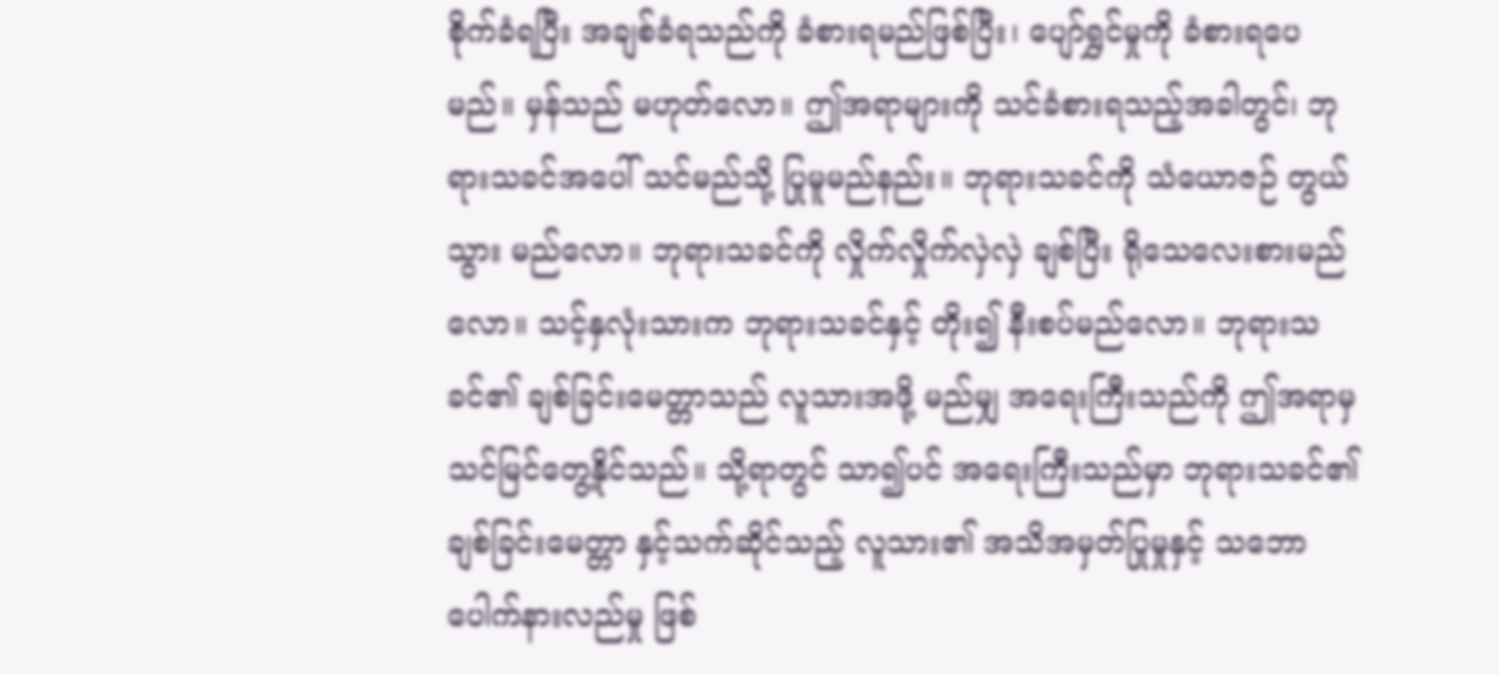စိုက်ခံရပြီး အချစ်ခံရသည်ကို ခံစားရမည်ဖြစ်ပြီး၊ ပျော်ရွှင်မှုကို ခံစားရပေမည်။ မှန်သည် မဟုတ်လော။ ဤအရာများကို သင်ခံစားရသည့်အခါတွင်၊ ဘုရားသခင်အပေါ် သင်မည်သို့ ပြုမူမည်နည်း။ ဘုရားသခင်ကို သံယောဇဉ် တွယ်သွား မည်လော။ ဘုရားသခင်ကို လှိုက်လှိုက်လှဲလှဲ ချစ်ပြီး ရိုသေလေးစားမည်လော။ သင့်နှလုံးသားက ဘုရားသခင်နှင့် တိုး၍ နီးစပ်မည်လော။ ဘုရားသခင်၏ ချစ်ခြင်းမေတ္တာသည် လူသားအဖို့ မည်မျှ အရေးကြီးသည်ကို ဤအရာမှ သင်မြင်တွေ့နိုင်သည်။ သို့ရာတွင် သာ၍ပင် အရေးကြီးသည်မှာ ဘုရားသခင်၏ ချစ်ခြင်းမေတ္တာ နှင့်သက်ဆိုင်သည့် လူသား၏ အသိအမှတ်ပြုမှုနှင့် သဘောပေါက်နားလည်မှု ဖြစ်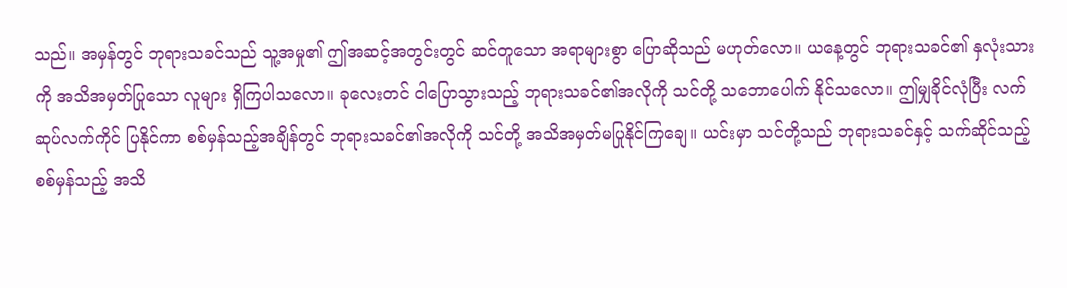သည်။ အမှန်တွင် ဘုရားသခင်သည် သူ့အမှု၏ ဤအဆင့်အတွင်းတွင် ဆင်တူသော အရာများစွာ ပြောဆိုသည် မဟုတ်လော။ ယနေ့တွင် ဘုရားသခင်၏ နှလုံးသားကို အသိအမှတ်ပြုသော လူများ ရှိကြပါသလော။ ခုလေးတင် ငါပြောသွားသည့် ဘုရားသခင်၏အလိုကို သင်တို့ သဘောပေါက် နိုင်သလော။ ဤမျှခိုင်လုံပြီး လက်ဆုပ်လက်ကိုင် ပြနိုင်ကာ စစ်မှန်သည့်အချိန်တွင် ဘုရားသခင်၏အလိုကို သင်တို့ အသိအမှတ်မပြုနိုင်ကြချေ။ ယင်းမှာ သင်တို့သည် ဘုရားသခင်နှင့် သက်ဆိုင်သည့် စစ်မှန်သည့် အသိ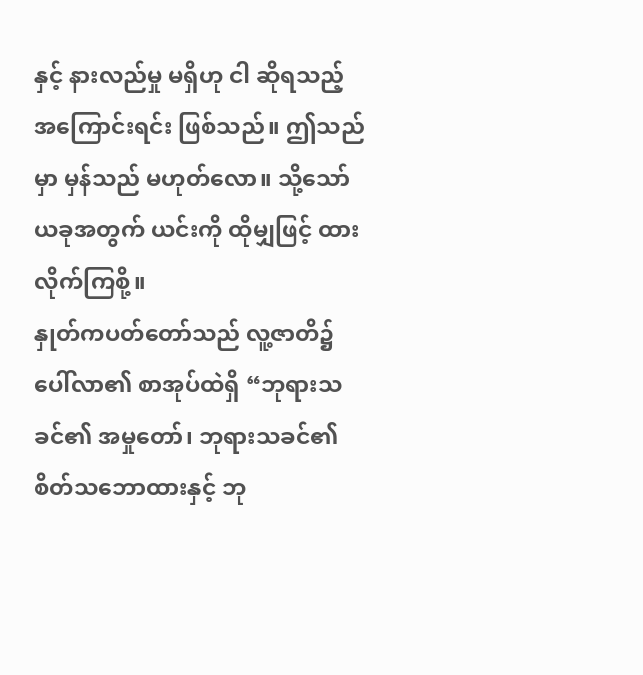နှင့် နားလည်မှု မရှိဟု ငါ ဆိုရသည့် အကြောင်းရင်း ဖြစ်သည်။ ဤသည်မှာ မှန်သည် မဟုတ်လော။ သို့သော် ယခုအတွက် ယင်းကို ထိုမျှဖြင့် ထားလိုက်ကြစို့။
နှုတ်ကပတ်တော်သည် လူ့ဇာတိ၌ ပေါ်လာ၏ စာအုပ်ထဲရှိ “ဘုရားသခင်၏ အမှုတော်၊ ဘုရားသခင်၏ စိတ်သဘောထားနှင့် ဘု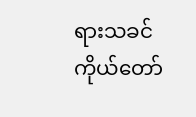ရားသခင် ကိုယ်တော်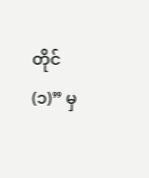တိုင် (၁)” မှ